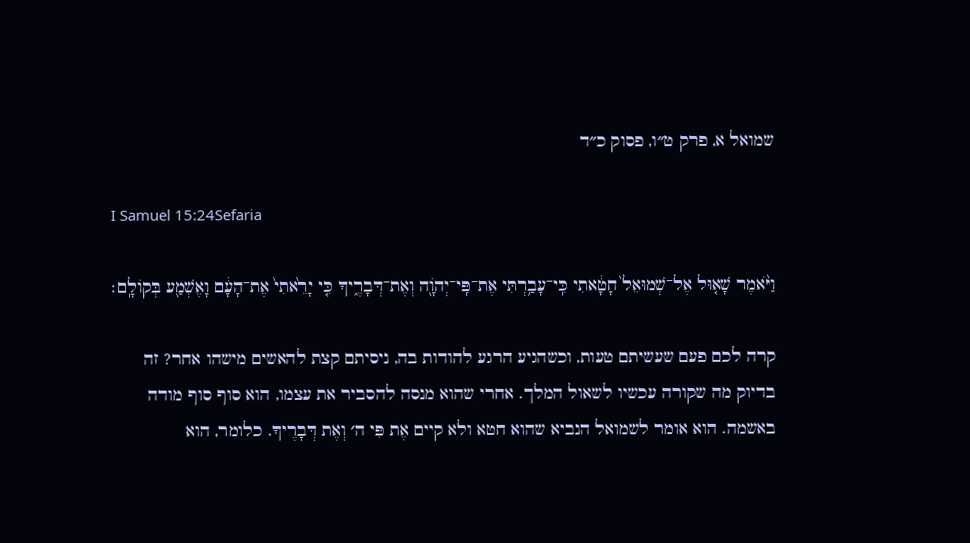שמואל א, פרק ט״ו, פסוק כ״ד

I Samuel 15:24Sefaria

וַיֹּ֨אמֶר שָׁא֤וּל אֶל־שְׁמוּאֵל֙ חָטָ֔אתִי כִּֽי־עָבַ֥רְתִּי אֶת־פִּֽי־יְהֹוָ֖ה וְאֶת־דְּבָרֶ֑יךָ כִּ֤י יָרֵ֙אתִי֙ אֶת־הָעָ֔ם וָאֶשְׁמַ֖ע בְּקוֹלָֽם׃

קרה לכם פעם שעשיתם טעות, וכשהגיע הרגע להודות בה, ניסיתם קצת להאשים מישהו אחר? זה בדיוק מה שקורה עכשיו לשאול המלך. אחרי שהוא מנסה להסביר את עצמו, הוא סוף סוף מודה באשמה. הוא אומר לשמואל הנביא שהוא חטא ולא קיים אֶת פִּי ה׳ וְאֶת דְּבָרֶיךָ. כלומר, הוא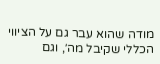מודה שהוא עבר גם על הציווי הכללי שקיבל מה׳, וגם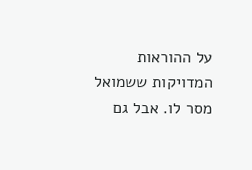על ההוראות המדויקות ששמואל מסר לו. אבל גם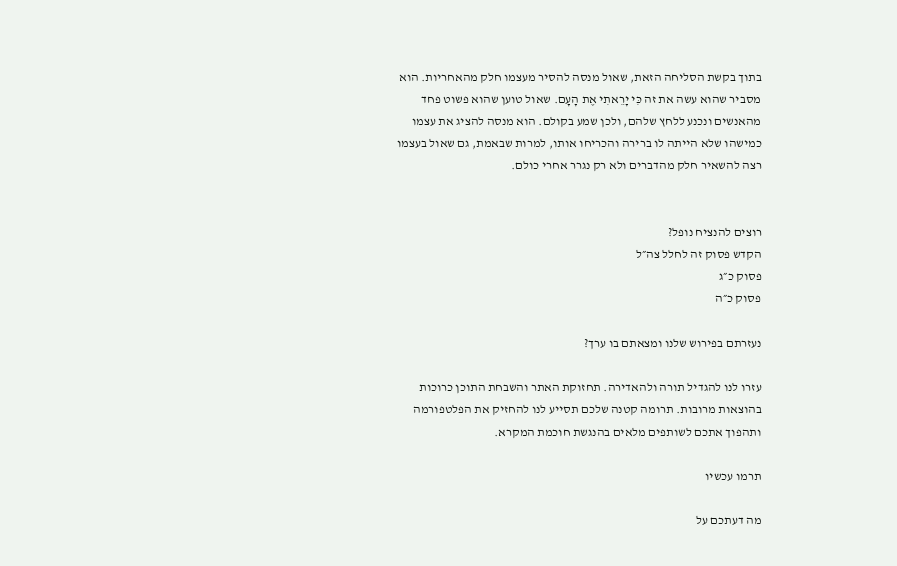בתוך בקשת הסליחה הזאת, שאול מנסה להסיר מעצמו חלק מהאחריות. הוא מסביר שהוא עשה את זה כִּי יָרֵאתִי אֶת הָעָם. שאול טוען שהוא פשוט פחד מהאנשים ונכנע ללחץ שלהם, ולכן שמע בקולם. הוא מנסה להציג את עצמו כמישהו שלא הייתה לו ברירה והכריחו אותו, למרות שבאמת, גם שאול בעצמו רצה להשאיר חלק מהדברים ולא רק נגרר אחרי כולם.


רוצים להנציח נופל?
הקדש פסוק זה לחלל צה״ל
פסוק כ״ג
פסוק כ״ה

נעזרתם בפירוש שלנו ומצאתם בו ערך?

עזרו לנו להגדיל תורה ולהאדירה. תחזוקת האתר והשבחת התוכן כרוכות בהוצאות מרובות. תרומה קטנה שלכם תסייע לנו להחזיק את הפלטפורמה ותהפוך אתכם לשותפים מלאים בהנגשת חוכמת המקרא.

תרמו עכשיו

מה דעתכם על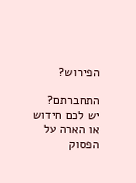הפירוש?

התחברתם? יש לכם חידוש או הארה על הפסוק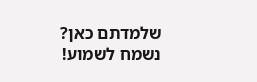שלמדתם כאן? נשמח לשמוע!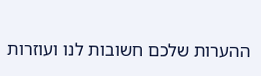ההערות שלכם חשובות לנו ועוזרות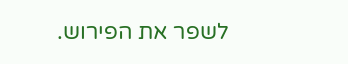לשפר את הפירוש.